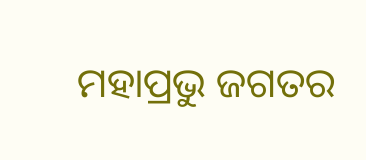ମହାପ୍ରଭୁ ଜଗତର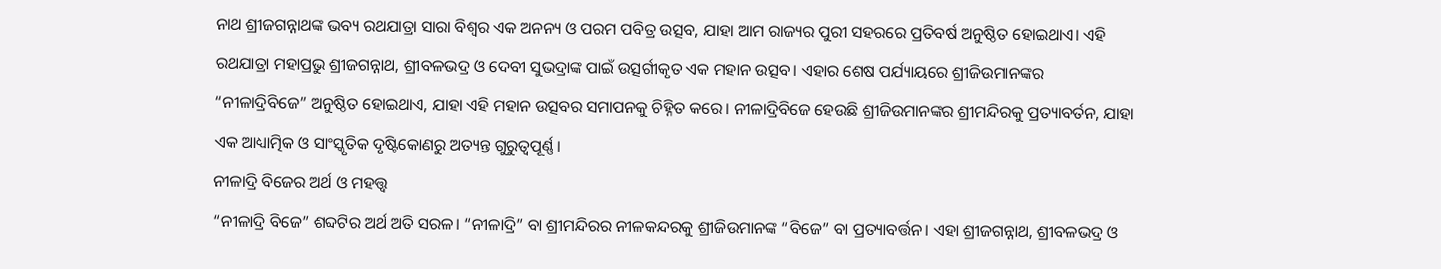ନାଥ ଶ୍ରୀଜଗନ୍ନାଥଙ୍କ ଭବ୍ୟ ରଥଯାତ୍ରା ସାରା ବିଶ୍ୱର ଏକ ଅନନ୍ୟ ଓ ପରମ ପବିତ୍ର ଉତ୍ସବ, ଯାହା ଆମ ରାଜ୍ୟର ପୁରୀ ସହରରେ ପ୍ରତିବର୍ଷ ଅନୁଷ୍ଠିତ ହୋଇଥାଏ। ଏହି ରଥଯାତ୍ରା ମହାପ୍ରଭୁ ଶ୍ରୀଜଗନ୍ନାଥ, ଶ୍ରୀବଳଭଦ୍ର ଓ ଦେବୀ ସୁଭଦ୍ରାଙ୍କ ପାଇଁ ଉତ୍ସର୍ଗୀକୃତ ଏକ ମହାନ ଉତ୍ସବ। ଏହାର ଶେଷ ପର୍ଯ୍ୟାୟରେ ଶ୍ରୀଜିଉମାନଙ୍କର “ନୀଳାଦ୍ରିବିଜେ” ଅନୁଷ୍ଠିତ ହୋଇଥାଏ, ଯାହା ଏହି ମହାନ ଉତ୍ସବର ସମାପନକୁ ଚିହ୍ନିତ କରେ। ନୀଳାଦ୍ରିବିଜେ ହେଉଛି ଶ୍ରୀଜିଉମାନଙ୍କର ଶ୍ରୀମନ୍ଦିରକୁ ପ୍ରତ୍ୟାବର୍ତନ, ଯାହା ଏକ ଆଧ୍ୟାତ୍ମିକ ଓ ସାଂସ୍କୃତିକ ଦୃଷ୍ଟିକୋଣରୁ ଅତ୍ୟନ୍ତ ଗୁରୁତ୍ଵପୂର୍ଣ୍ଣ।
ନୀଳାଦ୍ରି ବିଜେର ଅର୍ଥ ଓ ମହତ୍ତ୍ଵ
“ନୀଳାଦ୍ରି ବିଜେ” ଶବ୍ଦଟିର ଅର୍ଥ ଅତି ସରଳ। “ନୀଳାଦ୍ରି” ବା ଶ୍ରୀମନ୍ଦିରର ନୀଳକନ୍ଦରକୁ ଶ୍ରୀଜିଉମାନଙ୍କ “ବିଜେ” ବା ପ୍ରତ୍ୟାବର୍ତ୍ତନ। ଏହା ଶ୍ରୀଜଗନ୍ନାଥ, ଶ୍ରୀବଳଭଦ୍ର ଓ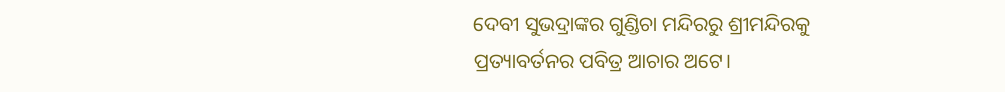ଦେବୀ ସୁଭଦ୍ରାଙ୍କର ଗୁଣ୍ଡିଚା ମନ୍ଦିରରୁ ଶ୍ରୀମନ୍ଦିରକୁ ପ୍ରତ୍ୟାବର୍ତନର ପବିତ୍ର ଆଚାର ଅଟେ।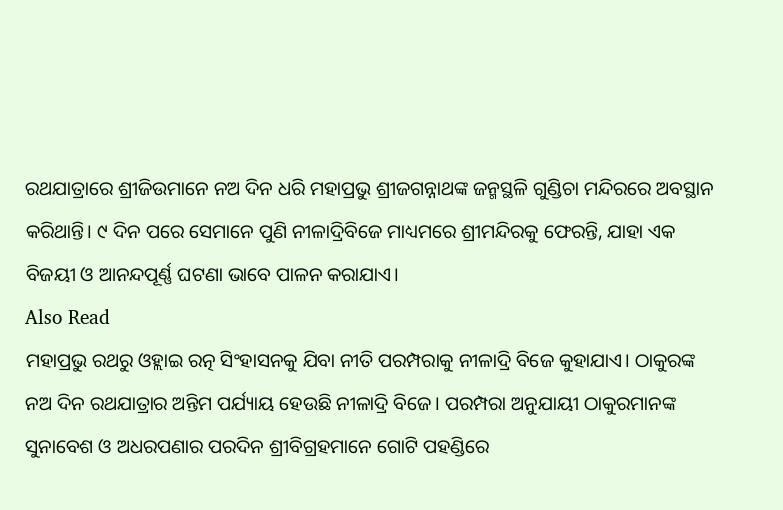ରଥଯାତ୍ରାରେ ଶ୍ରୀଜିଉମାନେ ନଅ ଦିନ ଧରି ମହାପ୍ରଭୁ ଶ୍ରୀଜଗନ୍ନାଥଙ୍କ ଜନ୍ମସ୍ଥଳି ଗୁଣ୍ଡିଚା ମନ୍ଦିରରେ ଅବସ୍ଥାନ କରିଥାନ୍ତି। ୯ ଦିନ ପରେ ସେମାନେ ପୁଣି ନୀଳାଦ୍ରିବିଜେ ମାଧ୍ୟମରେ ଶ୍ରୀମନ୍ଦିରକୁ ଫେରନ୍ତି, ଯାହା ଏକ ବିଜୟୀ ଓ ଆନନ୍ଦପୂର୍ଣ୍ଣ ଘଟଣା ଭାବେ ପାଳନ କରାଯାଏ।
Also Read
ମହାପ୍ରଭୁ ରଥରୁ ଓହ୍ଲାଇ ରତ୍ନ ସିଂହାସନକୁ ଯିବା ନୀତି ପରମ୍ପରାକୁ ନୀଳାଦ୍ରି ବିଜେ କୁହାଯାଏ। ଠାକୁରଙ୍କ ନଅ ଦିନ ରଥଯାତ୍ରାର ଅନ୍ତିମ ପର୍ଯ୍ୟାୟ ହେଉଛି ନୀଳାଦ୍ରି ବିଜେ। ପରମ୍ପରା ଅନୁଯାୟୀ ଠାକୁରମାନଙ୍କ ସୁନାବେଶ ଓ ଅଧରପଣାର ପରଦିନ ଶ୍ରୀବିଗ୍ରହମାନେ ଗୋଟି ପହଣ୍ଡିରେ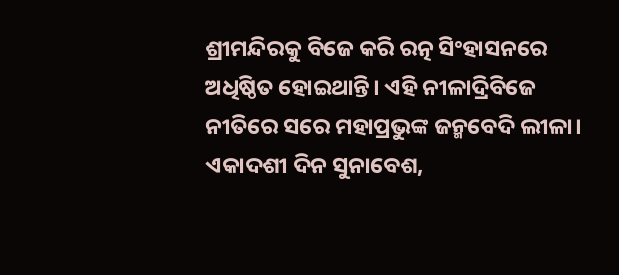ଶ୍ରୀମନ୍ଦିରକୁ ବିଜେ କରି ରତ୍ନ ସିଂହାସନରେ ଅଧିଷ୍ଠିତ ହୋଇଥାନ୍ତି। ଏହି ନୀଳାଦ୍ରିବିଜେ ନୀତିରେ ସରେ ମହାପ୍ରଭୁଙ୍କ ଜନ୍ମବେଦି ଲୀଳା।
ଏକାଦଶୀ ଦିନ ସୁନାବେଶ,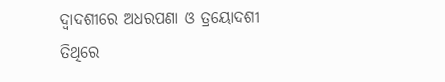ଦ୍ୱାଦଶୀରେ ଅଧରପଣା ଓ ତ୍ରୟୋଦଶୀ ତିଥିରେ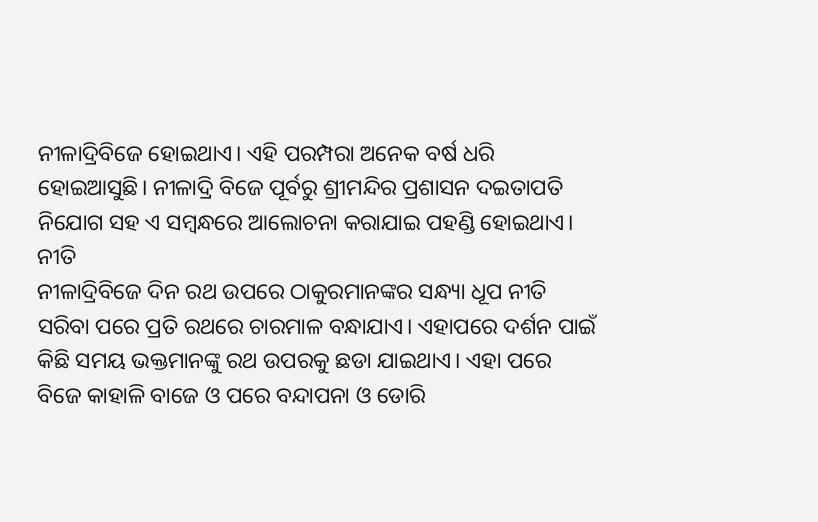ନୀଳାଦ୍ରିବିଜେ ହୋଇଥାଏ। ଏହି ପରମ୍ପରା ଅନେକ ବର୍ଷ ଧରି ହୋଇଆସୁଛି। ନୀଳାଦ୍ରି ବିଜେ ପୂର୍ବରୁ ଶ୍ରୀମନ୍ଦିର ପ୍ରଶାସନ ଦଇତାପତି ନିଯୋଗ ସହ ଏ ସମ୍ବନ୍ଧରେ ଆଲୋଚନା କରାଯାଇ ପହଣ୍ଡି ହୋଇଥାଏ।
ନୀତି
ନୀଳାଦ୍ରିବିଜେ ଦିନ ରଥ ଉପରେ ଠାକୁରମାନଙ୍କର ସନ୍ଧ୍ୟା ଧୂପ ନୀତି ସରିବା ପରେ ପ୍ରତି ରଥରେ ଚାରମାଳ ବନ୍ଧାଯାଏ। ଏହାପରେ ଦର୍ଶନ ପାଇଁ କିଛି ସମୟ ଭକ୍ତମାନଙ୍କୁ ରଥ ଉପରକୁ ଛଡା ଯାଇଥାଏ। ଏହା ପରେ ବିଜେ କାହାଳି ବାଜେ ଓ ପରେ ବନ୍ଦାପନା ଓ ଡୋରି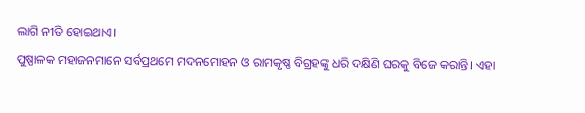ଲାଗି ନୀତି ହୋଇଥାଏ।
ପୁଷ୍ପାଳକ ମହାଜନମାନେ ସର୍ବପ୍ରଥମେ ମଦନମୋହନ ଓ ରାମକୃଷ୍ଣ ବିଗ୍ରହଙ୍କୁ ଧରି ଦକ୍ଷିଣି ଘରକୁ ବିଜେ କରାନ୍ତି। ଏହା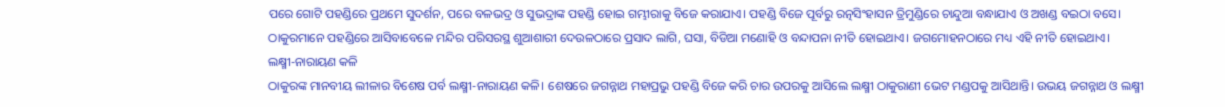ପରେ ଗୋଟି ପହଣ୍ଡିରେ ପ୍ରଥମେ ସୁଦର୍ଶନ, ପରେ ବଳଭଦ୍ର ଓ ସୁଭଦ୍ରାଙ୍କ ପହଣ୍ଡି ହୋଇ ଗମ୍ଭୀରାକୁ ବିଜେ କରାଯାଏ। ପହଣ୍ଡି ବିଜେ ପୂର୍ବରୁ ରତ୍ନସିଂହାସନ ତ୍ରିମୁଣ୍ଡିରେ ଚାନ୍ଦୁଆ ବନ୍ଧାଯାଏ ଓ ଅଖଣ୍ଡ ବଇଠା ବସେ। ଠାକୁରମାନେ ପହଣ୍ଡିରେ ଆସିବାବେଳେ ମନ୍ଦିର ପରିସରସ୍ଥ ଶୁଆଶାରୀ ଦେଉଳଠାରେ ପ୍ରସାଦ ଲାଗି, ଘସା, ବିଡିଆ ମଣୋହି ଓ ବନ୍ଦାପନା ନୀତି ହୋଇଥାଏ। ଜଗମୋହନଠାରେ ମଧ୍ୟ ଏହି ନୀତି ହୋଇଥାଏ।
ଲକ୍ଷ୍ମୀ-ନାରାୟଣ କଳି
ଠାକୁରଙ୍କ ମାନବୀୟ ଲୀଳାର ବିଶେଷ ପର୍ବ ଲକ୍ଷ୍ମୀ-ନାରାୟଣ କଳି। ଶେଷରେ ଜଗନ୍ନାଥ ମହାପ୍ରଭୁ ପହଣ୍ଡି ବିଜେ କରି ଚାର ଉପରକୁ ଆସିଲେ ଲକ୍ଷ୍ମୀ ଠାକୁରାଣୀ ଭେଟ ମଣ୍ଡପକୁ ଆସିଥାନ୍ତି। ଉଭୟ ଜଗନ୍ନାଥ ଓ ଲକ୍ଷ୍ମୀ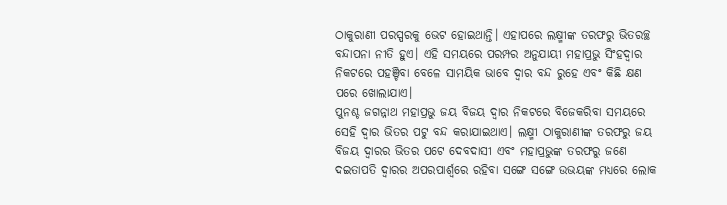ଠାକୁରାଣୀ ପରସ୍ପରକୁ ଭେଟ ହୋଇଥାନ୍ତି। ଏହାପରେ ଲକ୍ଷ୍ମୀଙ୍କ ତରଫରୁ ଭିତରଚ୍ଛ ବନ୍ଦାପନା ନୀତି ହୁଏ। ଏହି ସମୟରେ ପରମ୍ପର ଅନୁଯାୟୀ ମହାପ୍ରଭୁ ସିଂହଦ୍ୱାର ନିକଟରେ ପହଞ୍ଚିବା ବେଳେ ସାମୟିକ ଭାବେ ଦ୍ୱାର ବନ୍ଦ ରୁହେ ଏବଂ କିଛି କ୍ଷଣ ପରେ ଖୋଲାଯାଏ।
ପୁନଶ୍ଚ ଜଗନ୍ନାଥ ମହାପ୍ରଭୁ ଜୟ ବିଜୟ ଦ୍ୱାର ନିକଟରେ ବିଜେକରିବା ସମୟରେ ସେହି ଦ୍ୱାର ଭିତର ପଟୁ ବନ୍ଦ କରାଯାଇଥାଏ। ଲକ୍ଷ୍ମୀ ଠାକୁରାଣୀଙ୍କ ତରଫରୁ ଜୟ ବିଜୟ ଦ୍ୱାରର ଭିତର ପଟେ ଦେବଦାସୀ ଏବଂ ମହାପ୍ରଭୁଙ୍କ ତରଫରୁ ଜଣେ ଦଇତାପତି ଦ୍ୱାରର ଅପରପାର୍ଶ୍ୱରେ ରହିବା ସଙ୍ଗେ ସଙ୍ଗେ ଉଭୟଙ୍କ ମଧ୍ୟରେ ଲୋକ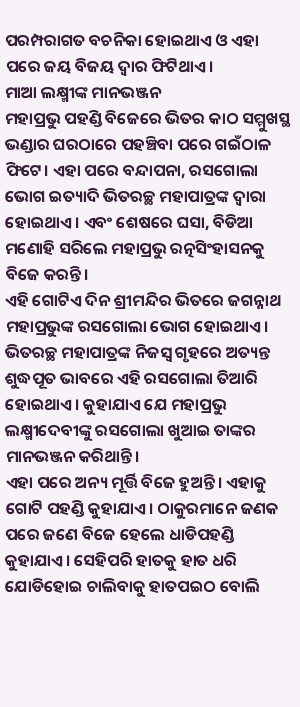ପରମ୍ପରାଗତ ବଚନିକା ହୋଇଥାଏ ଓ ଏହା ପରେ ଜୟ ବିଜୟ ଦ୍ୱାର ଫିଟିଥାଏ।
ମାଆ ଲକ୍ଷ୍ମୀଙ୍କ ମାନଭଞ୍ଜନ
ମହାପ୍ରଭୁ ପହଣ୍ଡି ବିଜେରେ ଭିତର କାଠ ସମ୍ମୁଖସ୍ଥ ଭଣ୍ଡାର ଘରଠାରେ ପହଞ୍ଚିବା ପରେ ଗଇଁଠାଳ ଫିଟେ। ଏହା ପରେ ବନ୍ଦାପନା, ରସଗୋଲା ଭୋଗ ଇତ୍ୟାଦି ଭିତରଚ୍ଛ ମହାପାତ୍ରଙ୍କ ଦ୍ୱାରା ହୋଇଥାଏ। ଏବଂ ଶେଷରେ ଘସା, ବିଡିଆ ମଣୋହି ସରିଲେ ମହାପ୍ରଭୁ ରତ୍ନସିଂହାସନକୁ ବିଜେ କରନ୍ତି।
ଏହି ଗୋଟିଏ ଦିନ ଶ୍ରୀମନ୍ଦିର ଭିତରେ ଜଗନ୍ନାଥ ମହାପ୍ରଭୁଙ୍କ ରସଗୋଲା ଭୋଗ ହୋଇଥାଏ। ଭିତରଚ୍ଛ ମହାପାତ୍ରଙ୍କ ନିଜସ୍ୱ ଗୃହରେ ଅତ୍ୟନ୍ତ ଶୁଦ୍ଧପୂତ ଭାବରେ ଏହି ରସଗୋଲା ତିଆରି ହୋଇଥାଏ। କୁହାଯାଏ ଯେ ମହାପ୍ରଭୁ ଲକ୍ଷ୍ମୀଦେବୀଙ୍କୁ ରସଗୋଲା ଖୁଆଇ ତାଙ୍କର ମାନଭଞ୍ଜନ କରିଥାନ୍ତି।
ଏହା ପରେ ଅନ୍ୟ ମୂର୍ତ୍ତି ବିଜେ ହୁଅନ୍ତି। ଏହାକୁ ଗୋଟି ପହଣ୍ଡି କୁହାଯାଏ। ଠାକୁରମାନେ ଜଣକ ପରେ ଜଣେ ବିଜେ ହେଲେ ଧାଡିପହଣ୍ଡି କୁହାଯାଏ। ସେହିପରି ହାତକୁ ହାତ ଧରି ଯୋଡିହୋଇ ଚାଲିବାକୁ ହାତପଇଠ ବୋଲି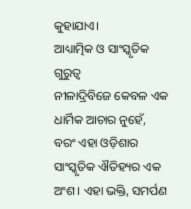କୁହାଯାଏ।
ଆଧ୍ୟାତ୍ମିକ ଓ ସାଂସ୍କୃତିକ ଗୁରୁତ୍ଵ
ନୀଳାଦ୍ରିବିଜେ କେବଳ ଏକ ଧାର୍ମିକ ଆଚାର ନୁହେଁ, ବରଂ ଏହା ଓଡ଼ିଶାର ସାଂସ୍କୃତିକ ଐତିହ୍ୟର ଏକ ଅଂଶ। ଏହା ଭକ୍ତି, ସମର୍ପଣ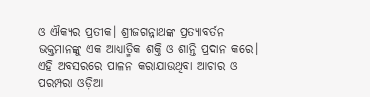ଓ ଐକ୍ୟର ପ୍ରତୀକ। ଶ୍ରୀଜଗନ୍ନାଥଙ୍କ ପ୍ରତ୍ୟାବର୍ତନ ଭକ୍ତମାନଙ୍କୁ ଏକ ଆଧ୍ୟାତ୍ମିକ ଶକ୍ତି ଓ ଶାନ୍ତି ପ୍ରଦାନ କରେ। ଏହି ଅବସରରେ ପାଳନ କରାଯାଉଥିବା ଆଚାର ଓ ପରମ୍ପରା ଓଡ଼ିଆ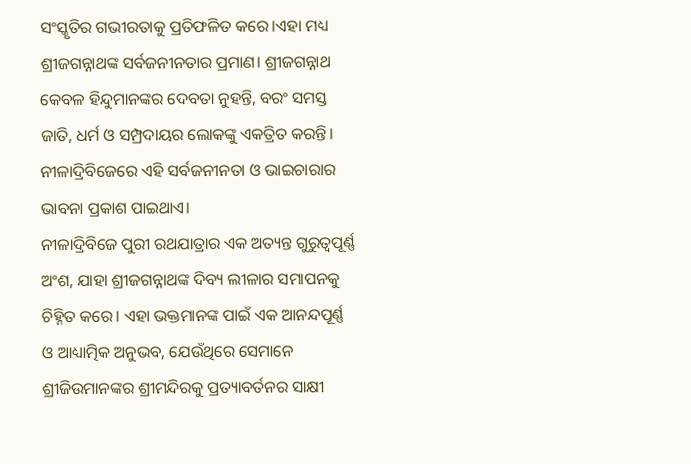ସଂସ୍କୃତିର ଗଭୀରତାକୁ ପ୍ରତିଫଳିତ କରେ।ଏହା ମଧ୍ୟ ଶ୍ରୀଜଗନ୍ନାଥଙ୍କ ସର୍ବଜନୀନତାର ପ୍ରମାଣ। ଶ୍ରୀଜଗନ୍ନାଥ କେବଳ ହିନ୍ଦୁମାନଙ୍କର ଦେବତା ନୁହନ୍ତି, ବରଂ ସମସ୍ତ ଜାତି, ଧର୍ମ ଓ ସମ୍ପ୍ରଦାୟର ଲୋକଙ୍କୁ ଏକତ୍ରିତ କରନ୍ତି। ନୀଳାଦ୍ରିବିଜେରେ ଏହି ସର୍ବଜନୀନତା ଓ ଭାଇଚାରାର ଭାବନା ପ୍ରକାଶ ପାଇଥାଏ।
ନୀଳାଦ୍ରିବିଜେ ପୁରୀ ରଥଯାତ୍ରାର ଏକ ଅତ୍ୟନ୍ତ ଗୁରୁତ୍ଵପୂର୍ଣ୍ଣ ଅଂଶ, ଯାହା ଶ୍ରୀଜଗନ୍ନାଥଙ୍କ ଦିବ୍ୟ ଲୀଳାର ସମାପନକୁ ଚିହ୍ନିତ କରେ। ଏହା ଭକ୍ତମାନଙ୍କ ପାଇଁ ଏକ ଆନନ୍ଦପୂର୍ଣ୍ଣ ଓ ଆଧ୍ୟାତ୍ମିକ ଅନୁଭବ, ଯେଉଁଥିରେ ସେମାନେ ଶ୍ରୀଜିଉମାନଙ୍କର ଶ୍ରୀମନ୍ଦିରକୁ ପ୍ରତ୍ୟାବର୍ତନର ସାକ୍ଷୀ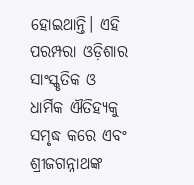ହୋଇଥାନ୍ତି। ଏହି ପରମ୍ପରା ଓଡ଼ିଶାର ସାଂସ୍କୃତିକ ଓ ଧାର୍ମିକ ଐତିହ୍ୟକୁ ସମୃଦ୍ଧ କରେ ଏବଂ ଶ୍ରୀଜଗନ୍ନାଥଙ୍କ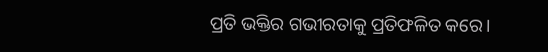ପ୍ରତି ଭକ୍ତିର ଗଭୀରତାକୁ ପ୍ରତିଫଳିତ କରେ।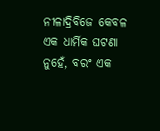ନୀଳାଦ୍ରିବିଜେ କେବଳ ଏକ ଧାର୍ମିକ ଘଟଣା ନୁହେଁ, ବରଂ ଏକ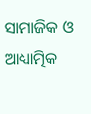ସାମାଜିକ ଓ ଆଧ୍ୟାତ୍ମିକ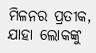ମିଳନର ପ୍ରତୀକ, ଯାହା ଲୋକଙ୍କୁ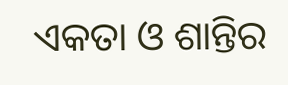ଏକତା ଓ ଶାନ୍ତିର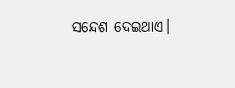ସନ୍ଦେଶ ଦେଇଥାଏ।